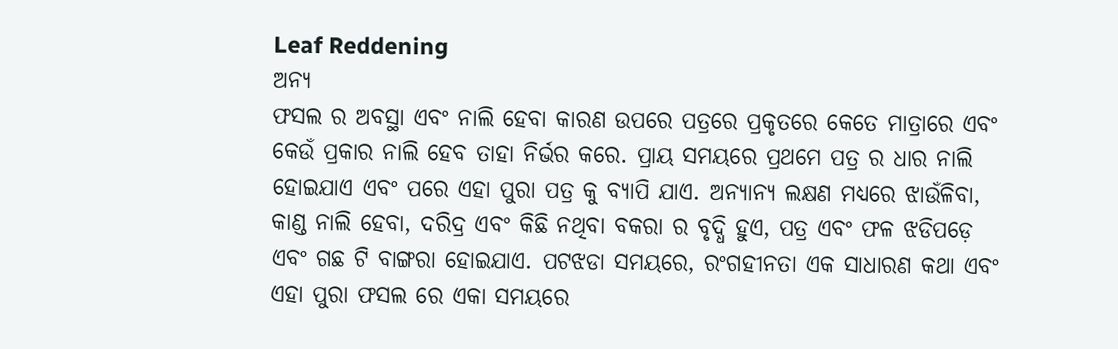Leaf Reddening
ଅନ୍ୟ
ଫସଲ ର ଅବସ୍ଥା ଏବଂ ନାଲି ହେବା କାରଣ ଉପରେ ପତ୍ରରେ ପ୍ରକୃତରେ କେତେ ମାତ୍ରାରେ ଏବଂ କେଉଁ ପ୍ରକାର ନାଲି ହେବ ତାହା ନିର୍ଭର କରେ. ପ୍ରାୟ ସମୟରେ ପ୍ରଥମେ ପତ୍ର ର ଧାର ନାଲି ହୋଇଯାଏ ଏବଂ ପରେ ଏହା ପୁରା ପତ୍ର କୁ ବ୍ୟାପି ଯାଏ. ଅନ୍ୟାନ୍ୟ ଲକ୍ଷଣ ମଧ୍ୟରେ ଝାଉଁଳିବା, କାଣ୍ଡ ନାଲି ହେବା, ଦରିଦ୍ର ଏବଂ କିଛି ନଥିବା ବକରା ର ବୃଦ୍ଧି ହୁଏ, ପତ୍ର ଏବଂ ଫଳ ଝଡିପଡ଼େ ଏବଂ ଗଛ ଟି ବାଙ୍ଗରା ହୋଇଯାଏ. ପଟଝଡା ସମୟରେ, ରଂଗହୀନତା ଏକ ସାଧାରଣ କଥା ଏବଂ ଏହା ପୁରା ଫସଲ ରେ ଏକା ସମୟରେ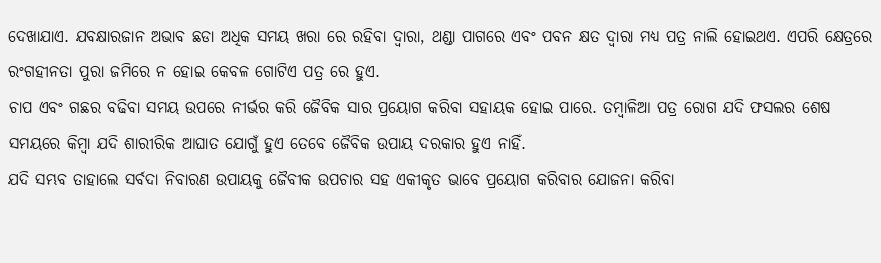ଦେଖାଯାଏ. ଯବକ୍ଷାରଜାନ ଅଭାବ ଛଡା ଅଧିକ ସମୟ ଖରା ରେ ରହିବା ଦ୍ୱାରା, ଥଣ୍ଡା ପାଗରେ ଏବଂ ପବନ କ୍ଷତ ଦ୍ୱାରା ମଧ୍ୟ ପତ୍ର ନାଲି ହୋଇଥଏ. ଏପରି କ୍ଷେତ୍ରରେ ରଂଗହୀନତା ପୁରା ଜମିରେ ନ ହୋଇ କେବଳ ଗୋଟିଏ ପତ୍ର ରେ ହୁଏ.
ଚାପ ଏବଂ ଗଛର ବଢିବା ସମୟ ଉପରେ ନୀର୍ଭର କରି ଜୈବିକ ସାର ପ୍ରୟୋଗ କରିବା ସହାୟକ ହୋଇ ପାରେ. ତମ୍ବାଳିଆ ପତ୍ର ରୋଗ ଯଦି ଫସଲର ଶେଷ ସମୟରେ କିମ୍ବା ଯଦି ଶାରୀରିକ ଆଘାତ ଯୋଗୁଁ ହୁଏ ତେବେ ଜୈବିକ ଉପାୟ ଦରକାର ହୁଏ ନାହିଁ.
ଯଦି ସମ୍ଭବ ତାହାଲେ ସର୍ବଦା ନିବାରଣ ଉପାୟକୁ ଜୈବୀକ ଉପଚାର ସହ ଏକୀକୃତ ଭାବେ ପ୍ରୟୋଗ କରିବାର ଯୋଜନା କରିବା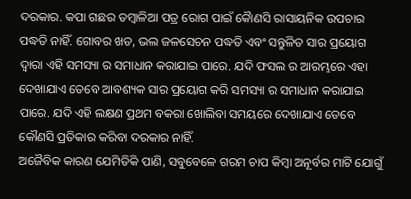ଦରକାର. କପା ଗଛର ତମ୍ବାଳିଆ ପତ୍ର ରୋଗ ପାଇଁ କୋୖଣସି ରାସାୟନିକ ଉପଚାର ପଦ୍ଧତି ନାହିଁ. ଗୋବର ଖତ, ଭଲ ଜଳସେଚନ ପଦ୍ଧତି ଏବଂ ସନ୍ତୁଳିତ ସାର ପ୍ରୟୋଗ ଦ୍ୱାରା ଏହି ସମସ୍ୟା ର ସମାଧାନ କରାଯାଇ ପାରେ. ଯଦି ଫସଲ ର ଆରମ୍ଭରେ ଏହା ଦେଖାଯାଏ ତେବେ ଆବଶ୍ୟକ ସାର ପ୍ରୟୋଗ କରି ସମସ୍ୟା ର ସମାଧାନ କରାଯାଇ ପାରେ. ଯଦି ଏହି ଲକ୍ଷଣ ପ୍ରଥମ ବକରା ଖୋଲିବା ସମୟରେ ଦେଖାଯାଏ ତେବେ କୌଣସି ପ୍ରତିକାର କରିବା ଦରକାର ନାହିଁ.
ଅଜୈବିକ କାରଣ ଯେମିତିକି ପାଣି, ସବୁବେଳେ ଗରମ ଚାପ କିମ୍ବା ଅନୂର୍ବର ମାଟି ଯୋଗୁଁ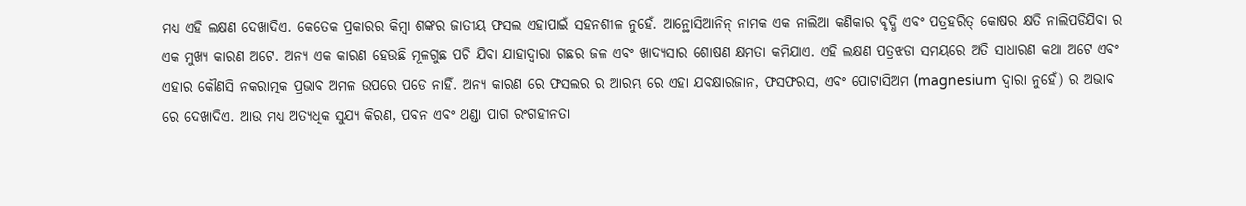ମଧ୍ୟ ଏହି ଲକ୍ଷଣ ଦେଖାଦିଏ. କେତେକ ପ୍ରକାରର କିମ୍ବା ଶଙ୍କର ଜାତୀୟ ଫସଲ ଏହାପାଇଁ ସହନଶୀଳ ନୁହେଁ. ଆନ୍ଥୋସିଆନିନ୍ ନାମକ ଏକ ନାଲିଆ କଣିକାର ବୃଦ୍ଧି ଏବଂ ପତ୍ରହରିତ୍ କୋଷର କ୍ଷତି ନାଲିପଡିଯିବା ର ଏକ ମୁଖ୍ୟ କାରଣ ଅଟେ. ଅନ୍ୟ ଏକ କାରଣ ହେଉଛି ମୂଳଗୁଛ ପଚି ଯିବା ଯାହାଦ୍ଵାରା ଗଛର ଜଳ ଏବଂ ଖାଦ୍ୟସାର ଶୋଷଣ କ୍ଷମତା କମିଯାଏ. ଏହି ଲକ୍ଷଣ ପତ୍ରଝଡା ସମୟରେ ଅତି ସାଧାରଣ କଥା ଅଟେ ଏବଂ ଏହାର କୌଣସି ନକରାତ୍ମକ ପ୍ରଭାବ ଅମଳ ଉପରେ ପଡେ ନାହିଁ. ଅନ୍ୟ କାରଣ ରେ ଫସଲର ର ଆରମ୍ଭ ରେ ଏହା ଯବକ୍ଷାରଜାନ, ଫସଫରସ, ଏବଂ ପୋଟାସିଅମ (magnesium ଦ୍ୱାରା ନୁହେଁ) ର ଅଭାବ ରେ ଦେଖାଦିଏ. ଆଉ ମଧ୍ୟ ଅତ୍ୟଧିକ ସୁଯ୍ୟ କିରଣ, ପବନ ଏବଂ ଥଣ୍ଡା ପାଗ ରଂଗହୀନତା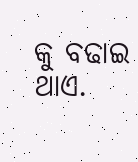କୁ ବଢାଇ ଥାଏ.